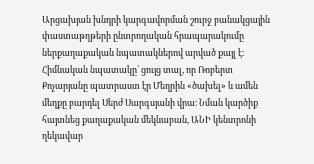Արցախյան խնդրի կարգավորման շուրջ բանակցային փաստաթղթերի ընտրողական հրապարակումը ներքաղաքական նպատակներով արված քայլ է։ Հիմնական նպատակը՝ ցույց տալ, որ Ռոբերտ Քոչարյանը պատրաստ էր Մեղրին «ծախել» և ամեն մեղքը բարդել Սերժ Սարգսյանի վրա։ Նման կարծիք հայտնեց քաղաքական մեկնաբան, ԱՆԻ կենտրոնի ղեկավար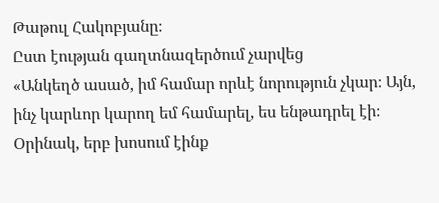Թաթուլ Հակոբյանը։
Ըստ էության գաղտնազերծում չարվեց
«Անկեղծ ասած, իմ համար որևէ նորություն չկար։ Այն, ինչ կարևոր կարող եմ համարել, ես ենթադրել էի։ Օրինակ, երբ խոսում էինք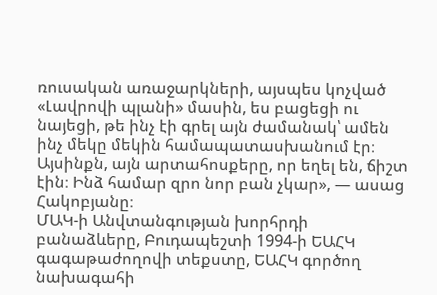ռուսական առաջարկների, այսպես կոչված «Լավրովի պլանի» մասին, ես բացեցի ու նայեցի, թե ինչ էի գրել այն ժամանակ՝ ամեն ինչ մեկը մեկին համապատասխանում էր։ Այսինքն, այն արտահոսքերը, որ եղել են, ճիշտ էին։ Ինձ համար զրո նոր բան չկար», — ասաց Հակոբյանը։
ՄԱԿ-ի Անվտանգության խորհրդի բանաձևերը, Բուդապեշտի 1994-ի ԵԱՀԿ գագաթաժողովի տեքստը, ԵԱՀԿ գործող նախագահի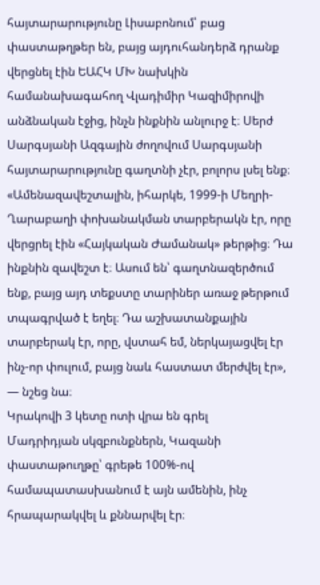հայտարարությունը Լիսաբոնում՝ բաց փաստաթղթեր են, բայց այդուհանդերձ դրանք վերցնել էին ԵԱՀԿ ՄԽ նախկին համանախագահող Վլադիմիր Կազիմիրովի անձնական էջից, ինչն ինքնին անլուրջ է։ Սերժ Սարգսյանի Ազգային ժողովում Սարգսյանի հայտարարությունը գաղտնի չէր, բոլորս լսել ենք։
«Ամենազավեշտալին, իհարկե, 1999-ի Մեղրի-Ղարաբաղի փոխանակման տարբերակն էր, որը վերցրել էին «Հայկական Ժամանակ» թերթից։ Դա ինքնին զավեշտ է։ Ասում են՝ գաղտնազերծում ենք, բայց այդ տեքստը տարիներ առաջ թերթում տպագրված է եղել։ Դա աշխատանքային տարբերակ էր, որը, վստահ եմ, ներկայացվել էր ինչ-որ փուլում, բայց նաև հաստատ մերժվել էր», — նշեց նա։
Կրակովի 3 կետը ոտի վրա են գրել
Մադրիդյան սկզբունքներն, Կազանի փաստաթուղթը՝ գրեթե 100%-ով համապատասխանում է այն ամենին, ինչ հրապարակվել և քննարվել էր։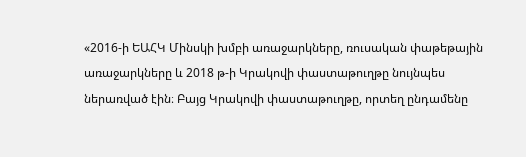«2016-ի ԵԱՀԿ Մինսկի խմբի առաջարկները, ռուսական փաթեթային առաջարկները և 2018 թ-ի Կրակովի փաստաթուղթը նույնպես ներառված էին։ Բայց Կրակովի փաստաթուղթը, որտեղ ընդամենը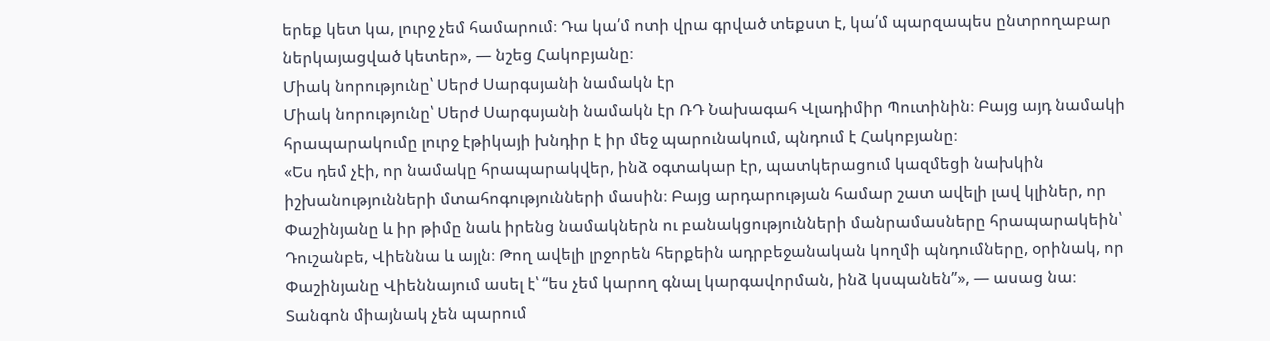երեք կետ կա, լուրջ չեմ համարում։ Դա կա՛մ ոտի վրա գրված տեքստ է, կա՛մ պարզապես ընտրողաբար ներկայացված կետեր», — նշեց Հակոբյանը։
Միակ նորությունը՝ Սերժ Սարգսյանի նամակն էր
Միակ նորությունը՝ Սերժ Սարգսյանի նամակն էր ՌԴ Նախագահ Վլադիմիր Պուտինին։ Բայց այդ նամակի հրապարակումը լուրջ էթիկայի խնդիր է իր մեջ պարունակում, պնդում է Հակոբյանը։
«Ես դեմ չէի, որ նամակը հրապարակվեր, ինձ օգտակար էր, պատկերացում կազմեցի նախկին իշխանությունների մտահոգությունների մասին։ Բայց արդարության համար շատ ավելի լավ կլիներ, որ Փաշինյանը և իր թիմը նաև իրենց նամակներն ու բանակցությունների մանրամասները հրապարակեին՝ Դուշանբե, Վիեննա և այլն։ Թող ավելի լրջորեն հերքեին ադրբեջանական կողմի պնդումները, օրինակ, որ Փաշինյանը Վիեննայում ասել է՝ “ես չեմ կարող գնալ կարգավորման, ինձ կսպանեն”», — ասաց նա։
Տանգոն միայնակ չեն պարում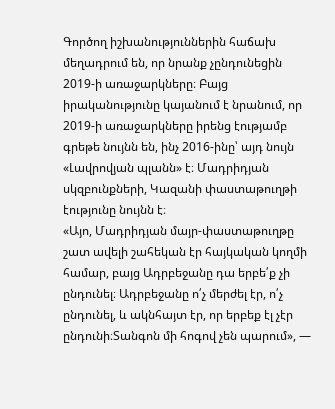Գործող իշխանություններին հաճախ մեղադրում են, որ նրանք չընդունեցին 2019-ի առաջարկները։ Բայց իրականությունը կայանում է նրանում, որ 2019-ի առաջարկները իրենց էությամբ գրեթե նույնն են, ինչ 2016-ինը՝ այդ նույն «Լավրովյան պլանն» է։ Մադրիդյան սկզբունքների, Կազանի փաստաթուղթի էությունը նույնն է։
«Այո, Մադրիդյան մայր-փաստաթուղթը շատ ավելի շահեկան էր հայկական կողմի համար, բայց Ադրբեջանը դա երբե՛ք չի ընդունել։ Ադրբեջանը ո՛չ մերժել էր, ո՛չ ընդունել, և ակնհայտ էր, որ երբեք էլ չէր ընդունի։Տանգոն մի հոգով չեն պարում», —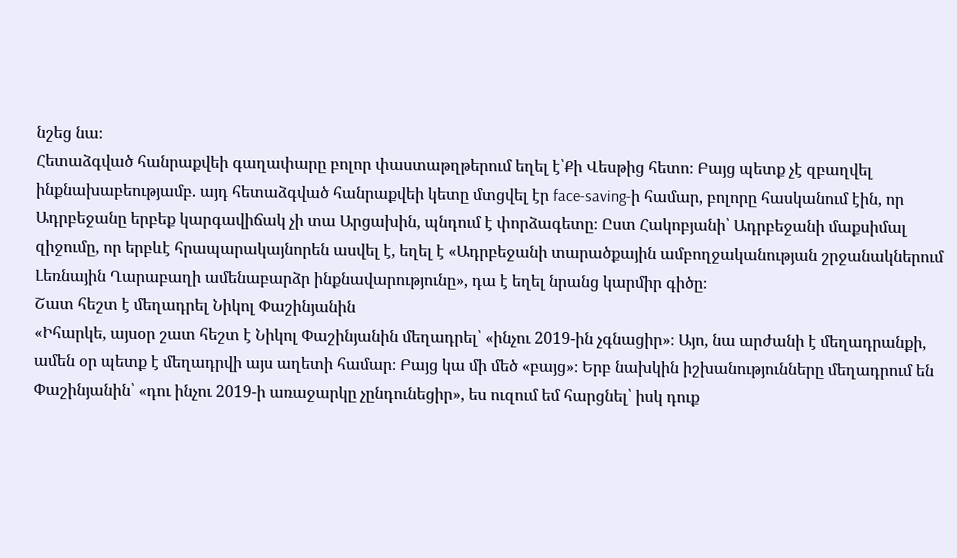նշեց նա։
Հետաձգված հանրաքվեի գաղափարը բոլոր փաստաթղթերում եղել է՝Քի Վեսթից հետո։ Բայց պետք չէ զբաղվել ինքնախաբեությամբ. այդ հետաձգված հանրաքվեի կետը մտցվել էր face-saving-ի համար, բոլորը հասկանում էին, որ Ադրբեջանը երբեք կարգավիճակ չի տա Արցախին, պնդում է փորձագետը։ Ըստ Հակոբյանի՝ Ադրբեջանի մաքսիմալ զիջումը, որ երբևէ հրապարակայնորեն ասվել է, եղել է «Ադրբեջանի տարածքային ամբողջականության շրջանակներում Լեռնային Ղարաբաղի ամենաբարձր ինքնավարությունը», դա է եղել նրանց կարմիր գիծը։
Շատ հեշտ է մեղադրել Նիկոլ Փաշինյանին
«Իհարկե, այսօր շատ հեշտ է Նիկոլ Փաշինյանին մեղադրել՝ «ինչու 2019-ին չգնացիր»։ Այո, նա արժանի է մեղադրանքի, ամեն օր պետք է մեղադրվի այս աղետի համար։ Բայց կա մի մեծ «բայց»։ Երբ նախկին իշխանությունները մեղադրում են Փաշինյանին՝ «դու ինչու 2019-ի առաջարկը չընդունեցիր», ես ուզում եմ հարցնել՝ իսկ դուք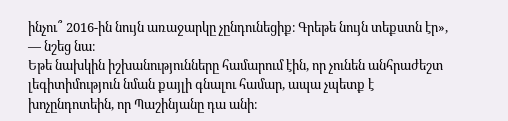ինչու՞ 2016-ին նույն առաջարկը չընդունեցիք։ Գրեթե նույն տեքստն էր», — նշեց նա։
Եթե նախկին իշխանությունները համարում էին, որ չունեն անհրաժեշտ լեգիտիմություն նման քայլի գնալու համար, ապա չպետք է խոչընդոտեին, որ Պաշինյանը դա անի։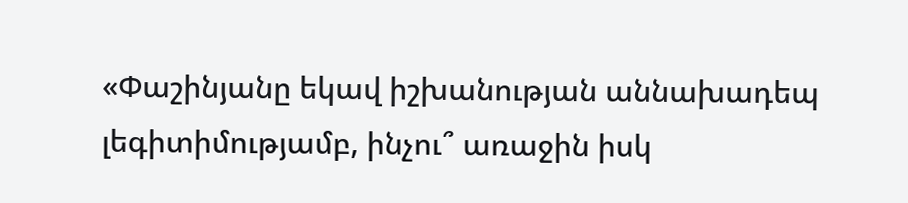«Փաշինյանը եկավ իշխանության աննախադեպ լեգիտիմությամբ, ինչու՞ առաջին իսկ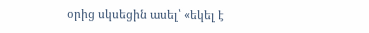օրից սկսեցին ասել՝ «եկել է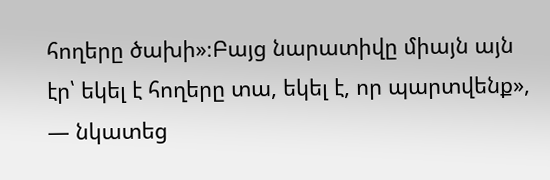հողերը ծախի»։Բայց նարատիվը միայն այն էր՝ եկել է հողերը տա, եկել է, որ պարտվենք», — նկատեց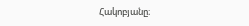Հակոբյանը։